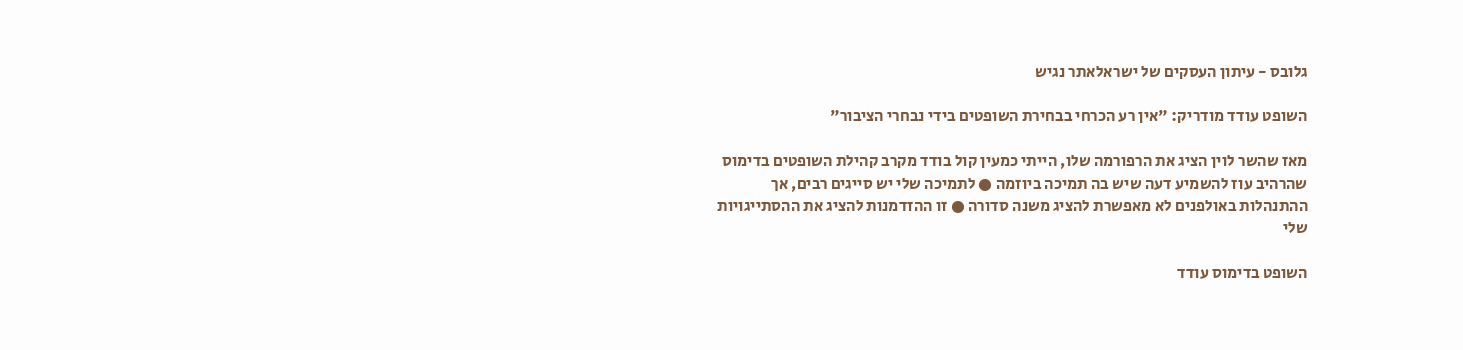גלובס - עיתון העסקים של ישראלאתר נגיש

השופט עודד מודריק: "אין רע הכרחי בבחירת השופטים בידי נבחרי הציבור"

מאז שהשר לוין הציג את הרפורמה שלו, הייתי כמעין קול בודד מקרב קהילת השופטים בדימוס שהרהיב עוז להשמיע דעה שיש בה תמיכה ביוזמה ● לתמיכה שלי יש סייגים רבים, אך ההתנהלות באולפנים לא מאפשרת להציג משנה סדורה ● זו ההזדמנות להציג את ההסתייגויות שלי

השופט בדימוס עודד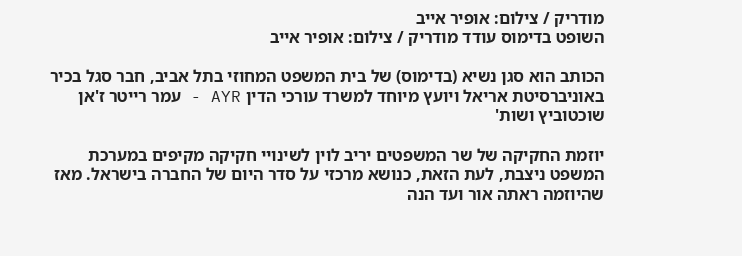מודריק / צילום: אופיר אייב
השופט בדימוס עודד מודריק / צילום: אופיר אייב

הכותב הוא סגן נשיא (בדימוס) של בית המשפט המחוזי בתל אביב, חבר סגל בכיר באוניברסיטת אריאל ויועץ מיוחד למשרד עורכי הדין AYR - עמר רייטר ז'אן שוכטוביץ ושות'

יוזמת החקיקה של שר המשפטים יריב לוין לשינויי חקיקה מקיפים במערכת המשפט ניצבת, לעת הזאת, כנושא מרכזי על סדר היום של החברה בישראל. מאז שהיוזמה ראתה אור ועד הנה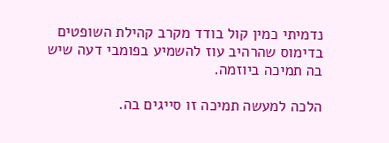נדמיתי כמין קול בודד מקרב קהילת השופטים בדימוס שהרהיב עוז להשמיע בפומבי דעה שיש בה תמיכה ביוזמה.

הלכה למעשה תמיכה זו סייגים בה.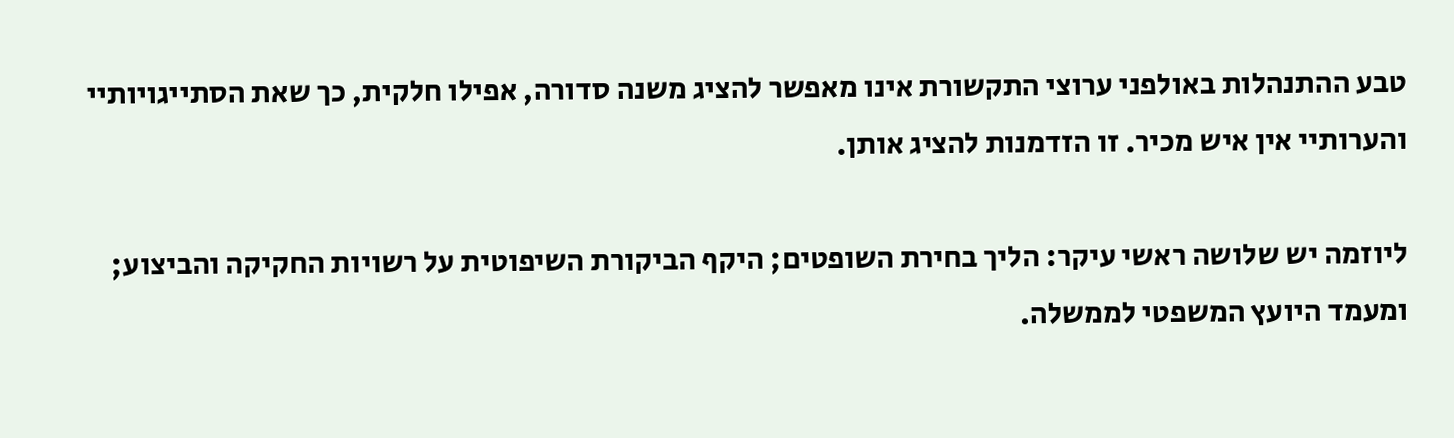טבע ההתנהלות באולפני ערוצי התקשורת אינו מאפשר להציג משנה סדורה, אפילו חלקית, כך שאת הסתייגויותיי והערותיי אין איש מכיר. זו הזדמנות להציג אותן.

ליוזמה יש שלושה ראשי עיקר: הליך בחירת השופטים; היקף הביקורת השיפוטית על רשויות החקיקה והביצוע; ומעמד היועץ המשפטי לממשלה.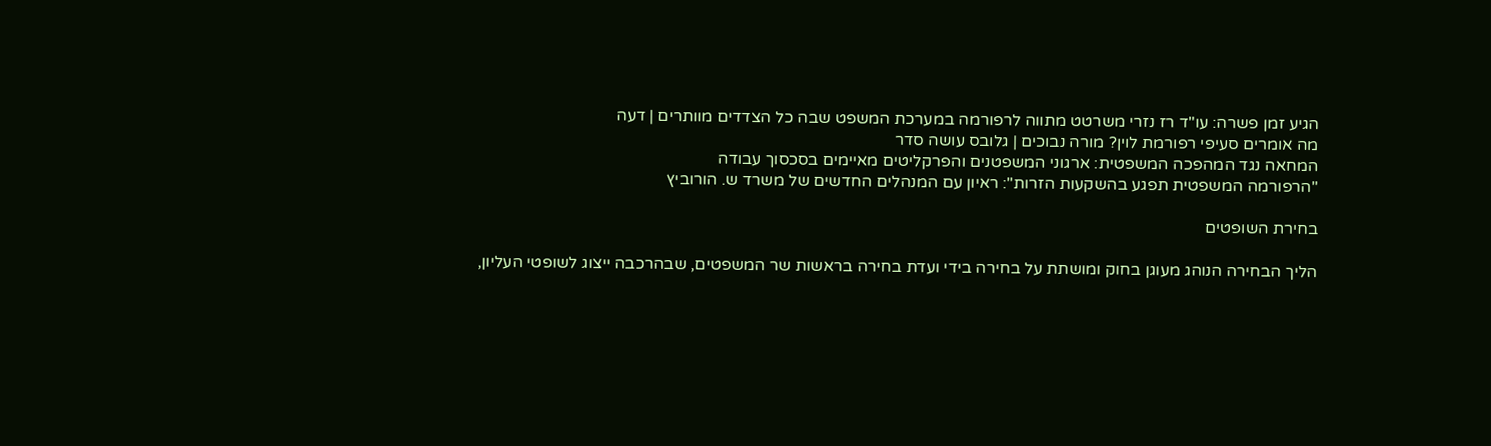הגיע זמן פשרה: עו"ד רז נזרי משרטט מתווה לרפורמה במערכת המשפט שבה כל הצדדים מוותרים | דעה
מה אומרים סעיפי רפורמת לוין? מורה נבוכים | גלובס עושה סדר
המחאה נגד המהפכה המשפטית: ארגוני המשפטנים והפרקליטים מאיימים בסכסוך עבודה
"הרפורמה המשפטית תפגע בהשקעות הזרות": ראיון עם המנהלים החדשים של משרד ש. הורוביץ

בחירת השופטים

הליך הבחירה הנוהג מעוגן בחוק ומושתת על בחירה בידי ועדת בחירה בראשות שר המשפטים, שבהרכבה ייצוג לשופטי העליון,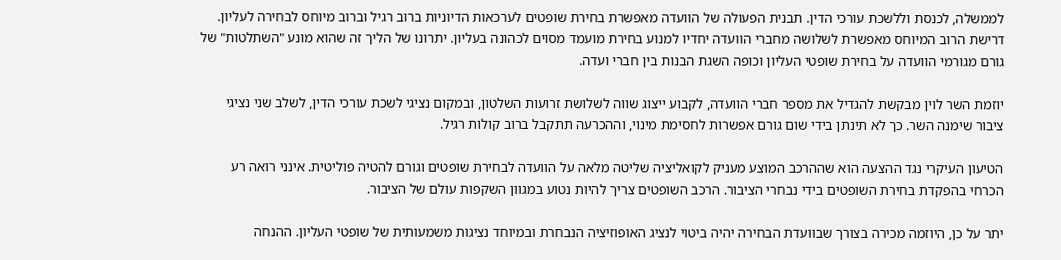לממשלה, לכנסת וללשכת עורכי הדין. תבנית הפעולה של הוועדה מאפשרת בחירת שופטים לערכאות הדיוניות ברוב רגיל וברוב מיוחס לבחירה לעליון. דרישת הרוב המיוחס מאפשרת לשלושה מחברי הוועדה יחדיו למנוע בחירת מועמד מסוים לכהונה בעליון. יתרונו של הליך זה שהוא מונע "השתלטות" של גורם מגורמי הוועדה על בחירת שופטי העליון וכופה השגת הבנות בין חברי ועדה.

יוזמת השר לוין מבקשת להגדיל את מספר חברי הוועדה, לקבוע ייצוג שווה לשלושת זרועות השלטון, ובמקום נציגי לשכת עורכי הדין, לשלב שני נציגי ציבור שימנה השר. כך לא תינתן בידי שום גורם אפשרות לחסימת מינוי, וההכרעה תתקבל ברוב קולות רגיל.

הטיעון העיקרי נגד ההצעה הוא שההרכב המוצע מעניק לקואליציה שליטה מלאה על הוועדה לבחירת שופטים וגורם להטיה פוליטית. אינני רואה רע הכרחי בהפקדת בחירת השופטים בידי נבחרי הציבור. הרכב השופטים צריך להיות נטוע במגוון השקפות עולם של הציבור.

יתר על כן, היוזמה מכירה בצורך שבוועדת הבחירה יהיה ביטוי לנציג האופוזיציה הנבחרת ובמיוחד נציגות משמעותית של שופטי העליון. ההנחה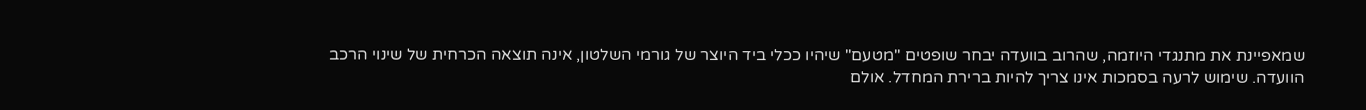שמאפיינת את מתנגדי היוזמה, שהרוב בוועדה יבחר שופטים "מטעם" שיהיו ככלי ביד היוצר של גורמי השלטון, אינה תוצאה הכרחית של שינוי הרכב הוועדה. שימוש לרעה בסמכות אינו צריך להיות ברירת המחדל. אולם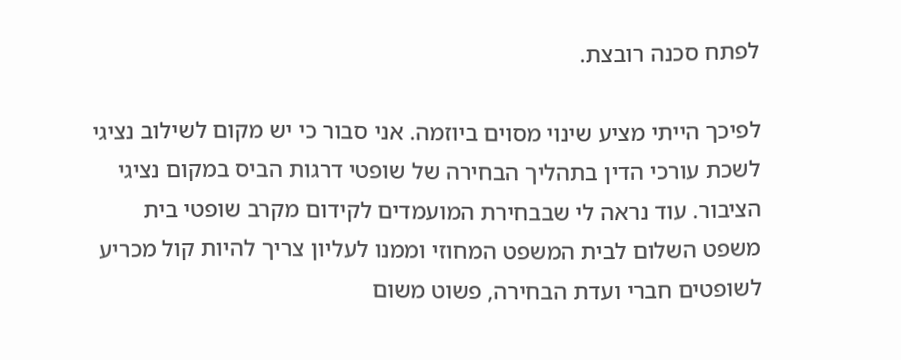לפתח סכנה רובצת.

לפיכך הייתי מציע שינוי מסוים ביוזמה. אני סבור כי יש מקום לשילוב נציגי לשכת עורכי הדין בתהליך הבחירה של שופטי דרגות הביס במקום נציגי הציבור. עוד נראה לי שבבחירת המועמדים לקידום מקרב שופטי בית משפט השלום לבית המשפט המחוזי וממנו לעליון צריך להיות קול מכריע לשופטים חברי ועדת הבחירה, פשוט משום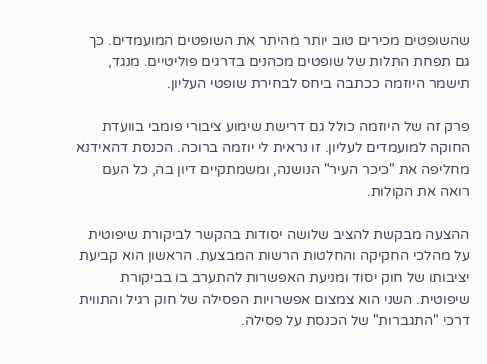שהשופטים מכירים טוב יותר מהיתר את השופטים המועמדים. כך גם תפחת התלות של שופטים מכהנים בדרגים פוליטיים. מנגד, תישמר היוזמה ככתבה ביחס לבחירת שופטי העליון.

פרק זה של היוזמה כולל גם דרישת שימוע ציבורי פומבי בוועדת החוקה למועמדים לעליון. זו נראית לי יוזמה ברוכה. הכנסת דהאידנא מחליפה את "כיכר העיר" הנושנה, ומשמתקיים דיון בה, כל העם רואה את הקולות.

ההצעה מבקשת להציב שלושה יסודות בהקשר לביקורת שיפוטית על מהלכי החקיקה והחלטות הרשות המבצעת. הראשון הוא קביעת יציבותו של חוק יסוד ומניעת האפשרות להתערב בו בביקורת שיפוטית. השני הוא צמצום אפשרויות הפסילה של חוק רגיל והתווית דרכי "התגברות" של הכנסת על פסילה.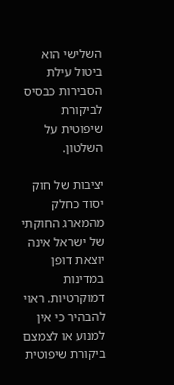השלישי הוא ביטול עילת הסבירות כבסיס לביקורת שיפוטית על השלטון.

יציבות של חוק יסוד כחלק מהמארג החוקתי של ישראל אינה יוצאת דופן במדינות דמוקרטיות. ראוי להבהיר כי אין למנוע או לצמצם ביקורת שיפוטית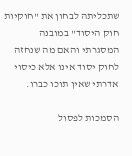שתכליתה לבחון את "חוקיות חוק היסוד" במובנה המסגרתי והאם מה שנחזה לחוק יסוד אינו אלא כיסוי אדרתי שאין תוכו כברו.

הסמכות לפסול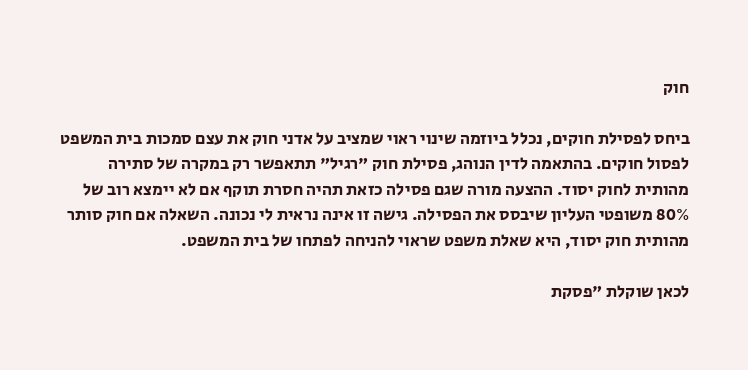חוק

ביחס לפסילת חוקים, נכלל ביוזמה שינוי ראוי שמציב על אדני חוק את עצם סמכות בית המשפט לפסול חוקים. בהתאמה לדין הנוהג, פסילת חוק "רגיל" תתאפשר רק במקרה של סתירה מהותית לחוק יסוד. ההצעה מורה שגם פסילה כזאת תהיה חסרת תוקף אם לא יימצא רוב של 80% משופטי העליון שיבסס את הפסילה. גישה זו אינה נראית לי נכונה. השאלה אם חוק סותר מהותית חוק יסוד, היא שאלת משפט שראוי להניחה לפתחו של בית המשפט.

לכאן שוקלת "פסקת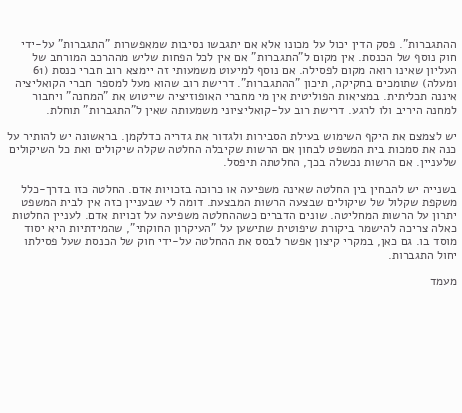ההתגברות". פסק הדין יכול על מכונו אלא אם יתגבשו נסיבות שמאפשרות "התגברות" על-ידי חוק נוסף של הכנסת. אין מקום ל"התגברות" אם אין לכל הפחות שליש מההרכב המורחב של העליון שאינו רואה מקום לפסילה. אם נוסף למיעוט משמעותי זה יימצא רוב חברי כנסת (61 ומעלה) שתומכים בחקיקה, תיכון "ההתגברות". דרישת רוב שהוא מעל למספר חברי הקואליציה איננה תכליתית. במציאות הפוליטית אין מי מחברי האופוזיציה שייטוש את "המחנה" ויחבור למחנה היריב ולו לרגע. דרישת רוב על-קואליציוני משמעותה שאין ל"התגברות" תוחלת.

יש לצמצם את היקף השימוש בעילת הסבירות ולגדור את גדריה כדלקמן. בראשונה יש להותיר על כנה את סמכות בית המשפט לבחון אם הרשות שקיבלה החלטה שקלה שיקולים ואת כל השיקולים שלעניין. אם הרשות נכשלה בכך, החלטתה תיפסל.

בשנייה יש להבחין בין החלטה שאינה משפיעה או כרוכה בזכויות אדם. החלטה כזו בדרך-כלל משקפת שקלול של שיקולים שבצעה הרשות המבצעת. דומה לי שבעניין כזה אין לבית המשפט יתרון על הרשות המחליטה. שונים הדברים כשההחלטה משפיעה על זכויות אדם. לעניין החלטות כאלה צריכה להישמר ביקורת שיפוטית שתישען על "העיקרון החוקתי", שהמידתיות היא יסוד מוסד בו. גם כאן, במקרי קיצון אפשר לבסס את ההחלטה על-ידי חוק של הכנסת שעל פסילתו יחול התגברות.

מעמד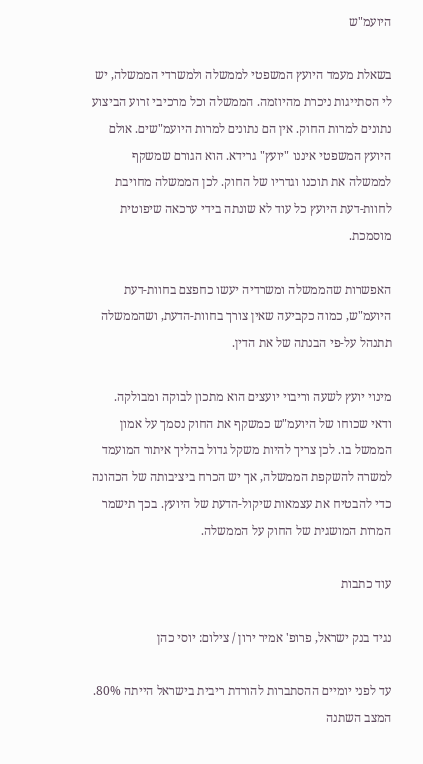היועמ"ש

בשאלת מעמד היועץ המשפטי לממשלה ולמשרדי הממשלה, יש לי הסתייגות ניכרת מהיוזמה. הממשלה וכל מרכיבי זרוע הביצוע נתונים למרות החוק. אין הם נתונים למרות היועמ"שים. אולם היועץ המשפטי איננו "יועץ" גרידא. הוא הגורם שמשקף לממשלה את תוכנו וגדריו של החוק. לכן הממשלה מחויבת לחוות-דעת היועץ כל עוד לא שונתה בידי ערכאה שיפוטית מוסמכת.

האפשרות שהממשלה ומשרדיה יעשו כחפצם בחוות-דעת היועמ"ש, כמוה כקביעה שאין צורך בחוות-הדעת, ושהממשלה תתנהל על-פי הבנתה של את הדין.

מינוי יועץ לשעה וריבוי יועצים הוא מתכון לבוקה ומבולקה. ודאי שכוחו של היועמ"ש כמשקף את החוק נסמך על אמון הממשל בו. לכן צריך להיות משקל גדול בהליך איתור המועמד למשרה להשקפת הממשלה, אך יש הכרח ביציבותה של הכהונה כדי להבטיח את עצמאות שיקול-הדעת של היועץ. בכך תישמר המרות המושגית של החוק על הממשלה.

עוד כתבות

נגיד בנק ישראל, פרופ' אמיר ירון / צילום: יוסי כהן

עד לפני יומיים ההסתברות להורדת ריבית בישראל הייתה 80%. המצב השתנה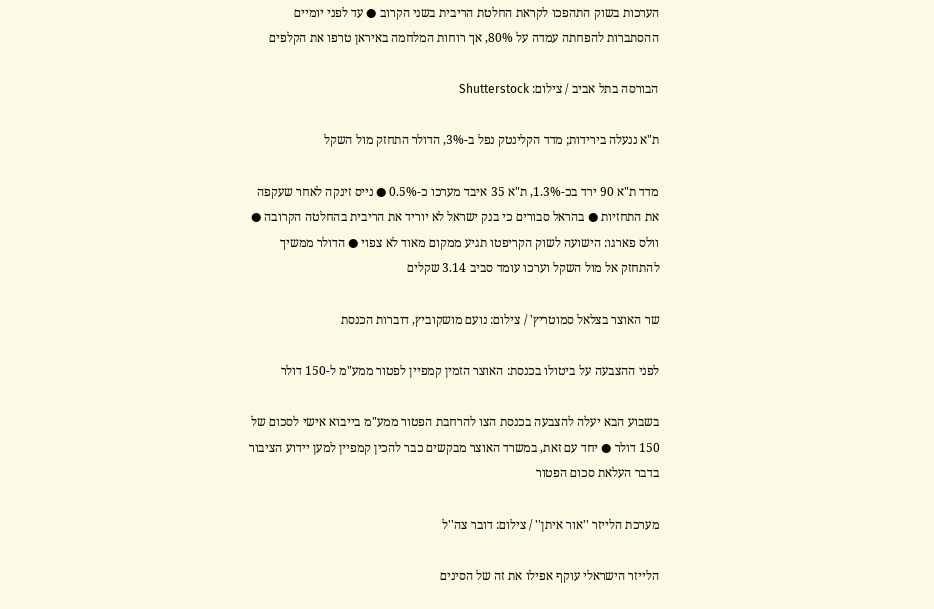הערכות בשוק התהפכו לקראת החלטת הריבית בשני הקרוב ● עד לפני יומיים ההסתברות להפחתה עמדה על 80%, אך רוחות המלחמה באיראן טרפו את הקלפים

הבורסה בתל אביב / צילום: Shutterstock

ת"א ננעלה בירידות; מדד הקלינטק נפל ב-3%, הדולר התחזק מול השקל

מדד ת"א 90 ירד בכ-1.3%, ת"א 35 איבד מערכו כ-0.5% ● נייס זינקה לאחר שעקפה את התחזיות ● בהראל סבורים כי בנק ישראל לא יוריד את הריבית בהחלטה הקרובה ● וולס פארגו: הישועה לשוק הקריפטו תגיע ממקום מאוד לא צפוי ● הדולר ממשיך להתחזק אל מול השקל וערכו עומד סביב 3.14 שקלים

שר האוצר בצלאל סמוטריץ' / צילום: נועם מושקוביץ, דוברות הכנסת

לפני ההצבעה על ביטולו בכנסת: האוצר הזמין קמפיין לפטור ממע"מ ל-150 דולר

בשבוע הבא יעלה להצבעה בכנסת הצו להרחבת הפטור ממע"מ בייבוא אישי לסכום של 150 דולר ● יחד עם זאת, במשרד האוצר מבקשים כבר להכין קמפיין למען יידוע הציבור בדבר העלאת סכום הפטור

מערכת הלייזר ''אור איתן'' / צילום: דובר צה''ל

הלייזר הישראלי עוקף אפילו את זה של הסינים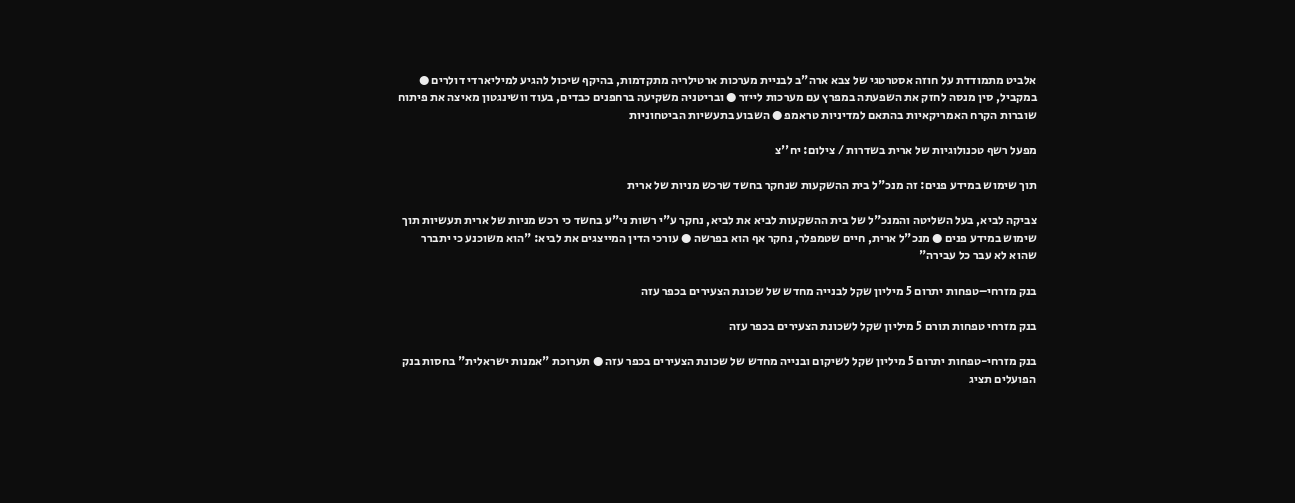אלביט מתמודדת על חוזה אסטרטגי של צבא ארה"ב לבניית מערכות ארטילריה מתקדמות, בהיקף שיכול להגיע למיליארדי דולרים ● במקביל, סין מנסה לחזק את השפעתה במפרץ עם מערכות לייזר ● ובריטניה משקיעה ברחפנים כבדים, בעוד וושינגטון מאיצה את פיתוח שוברות הקרח האמריקאיות בהתאם למדיניות טראמפ ● השבוע בתעשיות הביטחוניות

מפעל רשף טכנולוגיות של ארית בשדרות / צילום: יח''צ

תוך שימוש במידע פנים: זה מנכ"ל בית ההשקעות שנחקר בחשד שרכש מניות של ארית

צביקה לביא, בעל השליטה והמנכ"ל של בית ההשקעות לביא את לביא, נחקר ע"י רשות ני"ע בחשד כי רכש מניות של ארית תעשיות תוך שימוש במידע פנים ● מנכ"ל ארית, חיים שטמפלר, נחקר אף הוא בפרשה ● עורכי הדין המייצגים את לביא: "הוא משוכנע כי יתברר שהוא לא עבר כל עבירה"

בנק מזרחי–טפחות יתרום 5 מיליון שקל לבנייה מחדש של שכונת הצעירים בכפר עזה

בנק מזרחי טפחות תורם 5 מיליון שקל לשכונת הצעירים בכפר עזה

בנק מזרחי-טפחות יתרום 5 מיליון שקל לשיקום ובנייה מחדש של שכונת הצעירים בכפר עזה ● תערוכת "אמנות ישראלית" בחסות בנק הפועלים תציג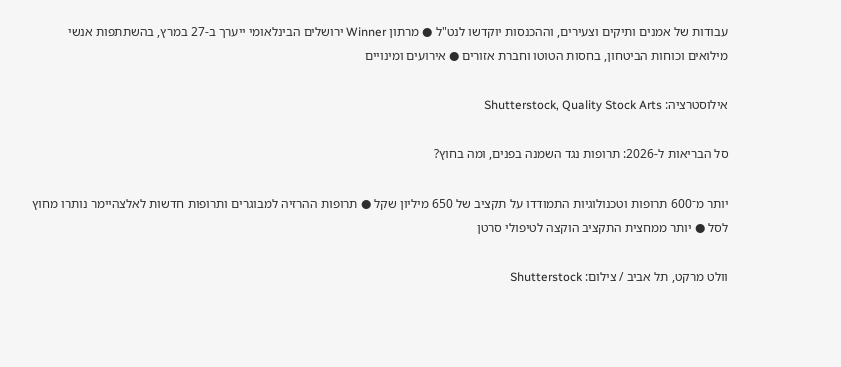עבודות של אמנים ותיקים וצעירים, וההכנסות יוקדשו לנט"ל ● מרתון Winner ירושלים הבינלאומי ייערך ב-27 במרץ, בהשתתפות אנשי מילואים וכוחות הביטחון, בחסות הטוטו וחברת אזורים ● אירועים ומינויים

אילוסטרציה: Shutterstock, Quality Stock Arts

סל הבריאות ל-2026: תרופות נגד השמנה בפנים, ומה בחוץ?

יותר מ־600 תרופות וטכנולוגיות התמודדו על תקציב של 650 מיליון שקל ● תרופות ההרזיה למבוגרים ותרופות חדשות לאלצהיימר נותרו מחוץ לסל ● יותר ממחצית התקציב הוקצה לטיפולי סרטן

וולט מרקט, תל אביב / צילום: Shutterstock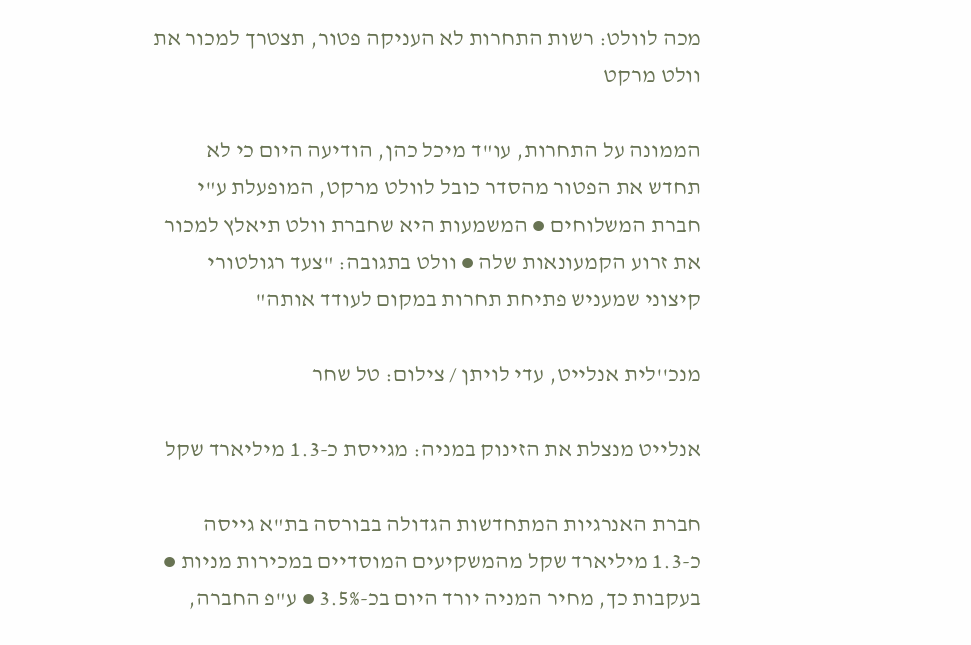מכה לוולט: רשות התחרות לא העניקה פטור, תצטרך למכור את וולט מרקט

הממונה על התחרות, עו"ד מיכל כהן, הודיעה היום כי לא תחדש את הפטור מהסדר כובל לוולט מרקט, המופעלת ע"י חברת המשלוחים ● המשמעות היא שחברת וולט תיאלץ למכור את זרוע הקמעונאות שלה ● וולט בתגובה: "צעד רגולטורי קיצוני שמעניש פתיחת תחרות במקום לעודד אותה"

מנכ''לית אנלייט, עדי לויתן / צילום: טל שחר

אנלייט מנצלת את הזינוק במניה: מגייסת כ-1.3 מיליארד שקל

חברת האנרגיות המתחדשות הגדולה בבורסה בת"א גייסה כ-1.3 מיליארד שקל מהמשקיעים המוסדיים במכירות מניות ● בעקבות כך, מחיר המניה יורד היום בכ-3.5% ● ע"פ החברה,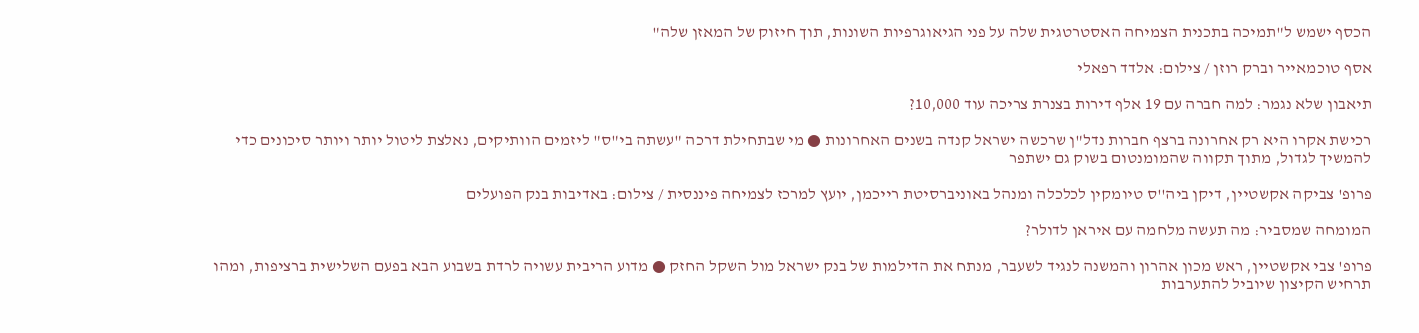הכסף ישמש ל"תמיכה בתכנית הצמיחה האסטרטגית שלה על פני הגיאוגרפיות השונות, תוך חיזוק של המאזן שלה"

אסף טוכמאייר וברק רוזן / צילום: אלדד רפאלי

תיאבון שלא נגמר: למה חברה עם 19 אלף דירות בצנרת צריכה עוד 10,000?

רכישת אקרו היא רק אחרונה ברצף חברות נדל"ן שרכשה ישראל קנדה בשנים האחרונות ● מי שבתחילת דרכה "עשתה בי"ס" ליזמים הוותיקים, נאלצת ליטול יותר ויותר סיכונים כדי להמשיך לגדול, מתוך תקווה שהמומנטום בשוק גם ישתפר

פרופ' צביקה אקשטיין, דיקן ביה''ס טיומקין לכלכלה ומנהל באוניברסיטת רייכמן, יועץ למרכז לצמיחה פיננסית / צילום: באדיבות בנק הפועלים

המומחה שמסביר: מה תעשה מלחמה עם איראן לדולר?

פרופ' צבי אקשטיין, ראש מכון אהרון והמשנה לנגיד לשעבר, מנתח את הדילמות של בנק ישראל מול השקל החזק ● מדוע הריבית עשויה לרדת בשבוע הבא בפעם השלישית ברציפות, ומהו תרחיש הקיצון שיוביל להתערבות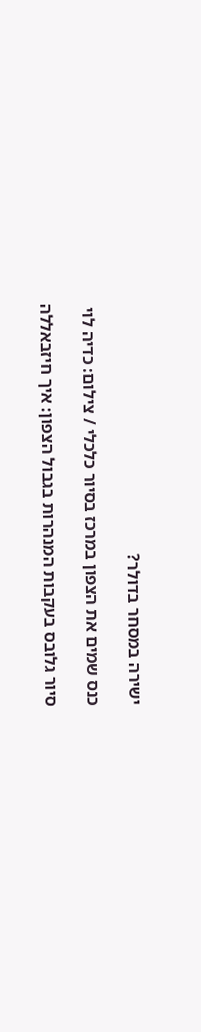ישירה במסחר בדולר?

כנס שמים את הצפון במרכז בסיור כלכלי / צילום: כדיה לוי

סיור גלובס בעקבות המנהרות בגבול הצפון: איך חיזבאללה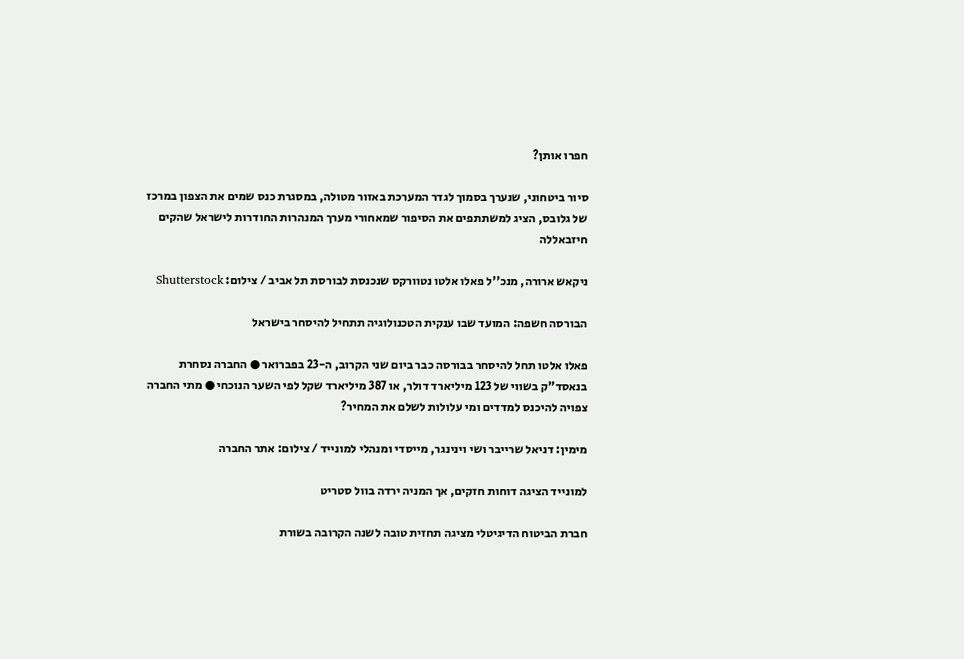חפרו אותן?

סיור ביטחוני, שנערך בסמוך לגדר המערכת באזור מטולה, במסגרת כנס שמים את הצפון במרכז של גלובס, הציג למשתתפים את הסיפור שמאחורי מערך המנהרות החודרות לישראל שהקים חיזבאללה

ניקאש ארורה, מנכ''ל פאלו אלטו נטוורקס שנכנסת לבורסת תל אביב / צילום: Shutterstock

הבורסה חשפה: המועד שבו ענקית הטכנולוגיה תתחיל להיסחר בישראל

פאלו אלטו תחל להיסחר בבורסה כבר ביום שני הקרוב, ה-23 בפברואר ● החברה נסחרת בנאסד"ק בשווי של 123 מיליארד דולר, או 387 מיליארד שקל לפי השער הנוכחי ● מתי החברה צפויה להיכנס למדדים ומי עלולות לשלם את המחיר?

מימין: דניאל שרייבר ושי וינינגר, מייסדי ומנהלי למונייד / צילום: אתר החברה

למונייד הציגה דוחות חזקים, אך המניה ירדה בוול סטריט

חברת הביטוח הדיגיטלי מציגה תחזית טובה לשנה הקרובה בשורת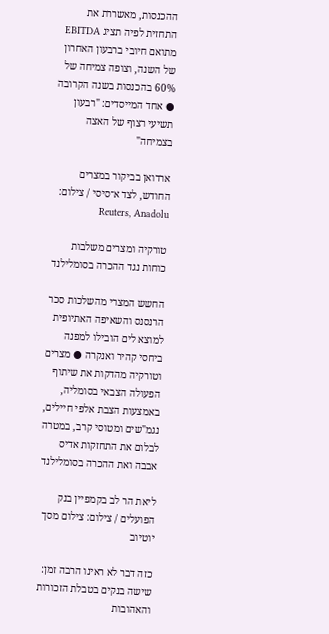ההכנסות, מאשררת את התחזית לפיה תציג EBITDA מתואם חיובי ברבעון האחרון של השנה, וצופה צמיחה של 60% בהכנסות בשנה הקרובה ● אחד המייסדים: "רבעון תשיעי רצוף של האצה בצמיחה"

ארדואן בביקור במצרים החודש, לצד א־סיסי / צילום: Reuters, Anadolu

טורקיה ומצרים משלבות כוחות נגד ההכרה בסומלילנד

החשש המצרי מהשלכות סכר הרנסנס והשאיפה האתיופית למוצא לים הובילו למפנה ביחסי קהיר ואנקרה ● מצרים וטורקיה מהדקות את שיתוף הפעולה הצבאי בסומליה, באמצעות הצבת אלפי חיילים, נגמ"שים ומטוסי קרב, במטרה לבלום את התחזקות אדיס אבבה ואת ההכרה בסומלילנד

ליאת הר לב בקמפיין בנק הפועלים / צילום: צילום מסך יוטיוב

כזה דבר לא ראינו הרבה זמן: שישה בנקים בטבלת הזכורות והאהובות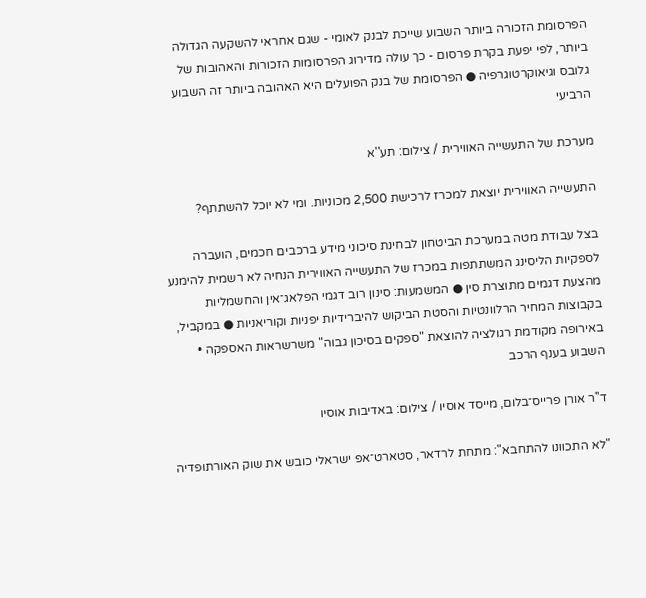הפרסומת הזכורה ביותר השבוע שייכת לבנק לאומי - שגם אחראי להשקעה הגדולה ביותר, לפי יפעת בקרת פרסום - כך עולה מדירוג הפרסומות הזכורות והאהובות של גלובס וגיאוקרטוגרפיה ● הפרסומת של בנק הפועלים היא האהובה ביותר זה השבוע הרביעי

מערכת של התעשייה האווירית / צילום: תע''א

התעשייה האווירית יוצאת למכרז לרכישת 2,500 מכוניות. ומי לא יוכל להשתתף?

בצל עבודת מטה במערכת הביטחון לבחינת סיכוני מידע ברכבים חכמים, הועברה לספקיות הליסינג המשתתפות במכרז של התעשייה האווירית הנחיה לא רשמית להימנע מהצעת דגמים מתוצרת סין ● המשמעות: סינון רוב דגמי הפלאג־אין והחשמליות בקבוצות המחיר הרלוונטיות והסטת הביקוש להיברידיות יפניות וקוריאניות ● במקביל, באירופה מקודמת רגולציה להוצאת "ספקים בסיכון גבוה" משרשראות האספקה • השבוע בענף הרכב

ד''ר אורן פרייס־בלום, מייסד אוסיו / צילום: באדיבות אוסיו

"לא התכוונו להתחבא": מתחת לרדאר, סטארט־אפ ישראלי כובש את שוק האורתופדיה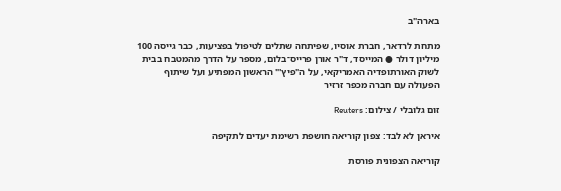בארה"ב

מתחת לרדאר, חברת אוסיו, שפיתחה שתלים לטיפול בפציעות, כבר גייסה 100 מיליון דולר ● המייסד, ד"ר אורן פרייס־בלום, מספר על הדרך מהמטבח בבית לשוק האורתופדיה האמריקאי, על ה"פיץ'" הראשון המפתיע ועל שיתוף הפעולה עם חברה מכפר זרזיר

זום גלובלי / צילום: Reuters

איראן לא לבד: צפון קוריאה חושפת רשימת יעדים לתקיפה

קוריאה הצפונית פורסת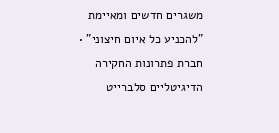משגרים חדשים ומאיימת "להכניע כל איום חיצוני" • חברת פתרונות החקירה הדיגיטליים סלברייט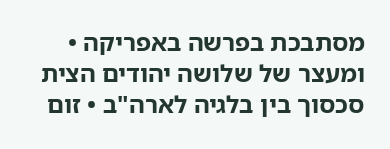מסתבכת בפרשה באפריקה • ומעצר של שלושה יהודים הצית סכסוך בין בלגיה לארה"ב • זום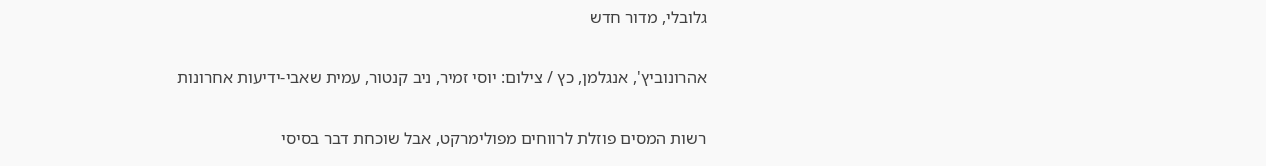גלובלי, מדור חדש

אהרונוביץ', אנגלמן, כץ / צילום: יוסי זמיר, ניב קנטור, עמית שאבי-ידיעות אחרונות

רשות המסים פוזלת לרווחים מפולימרקט, אבל שוכחת דבר בסיסי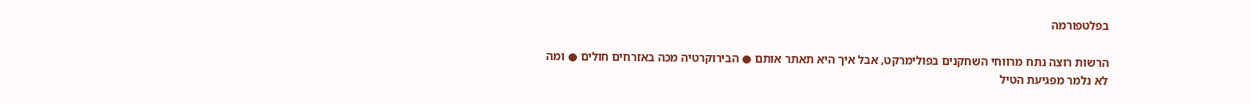בפלטפורמה

הרשות רוצה נתח מרווחי השחקנים בפולימרקט, אבל איך היא תאתר אותם ● הבירוקרטיה מכה באזרחים חולים ● ומה לא נלמר מפגיעת הטיל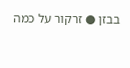בבזן ● זרקור על כמה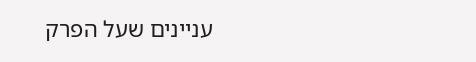עניינים שעל הפרק